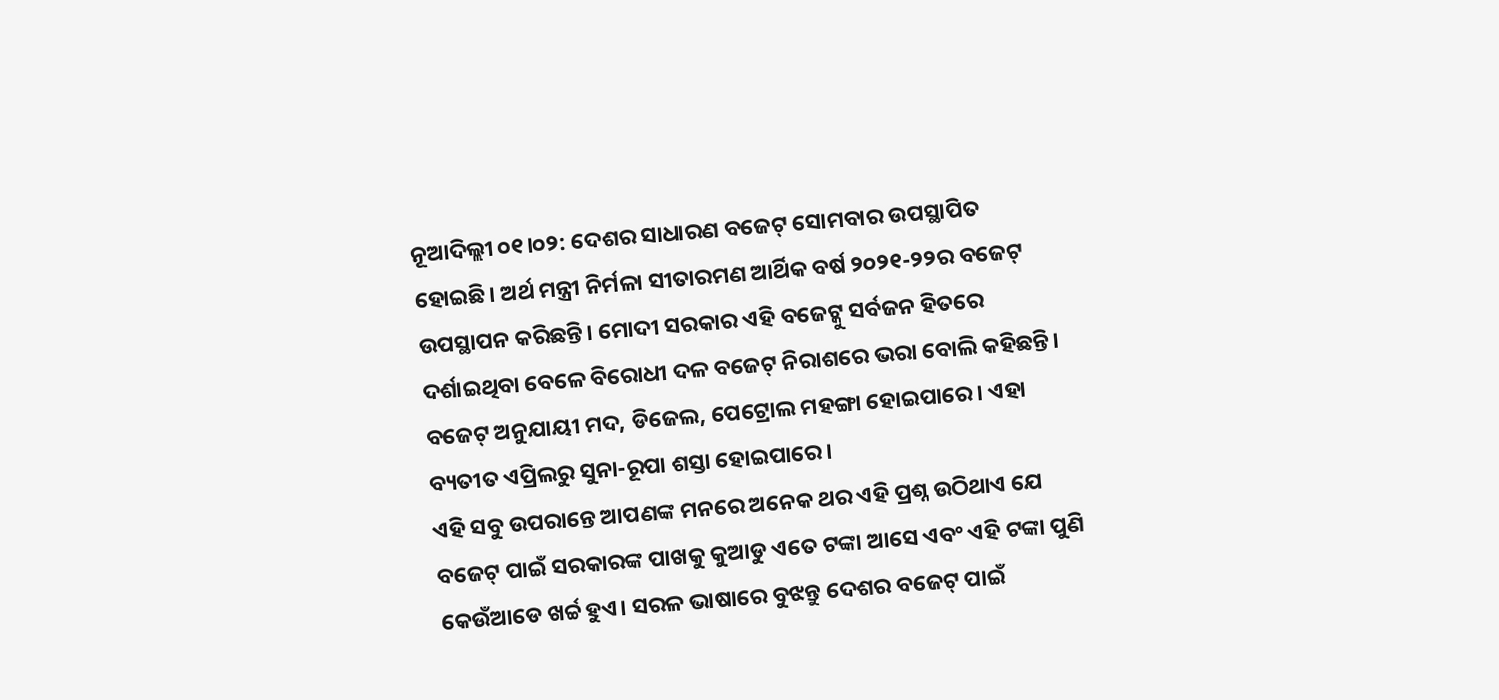ନୂଆଦିଲ୍ଲୀ ୦୧।୦୨: ଦେଶର ସାଧାରଣ ବଜେଟ୍ ସୋମବାର ଉପସ୍ଥାପିତ ହୋଇଛି। ଅର୍ଥ ମନ୍ତ୍ରୀ ନିର୍ମଳା ସୀତାରମଣ ଆର୍ଥିକ ବର୍ଷ ୨୦୨୧-୨୨ର ବଜେଟ୍ ଉପସ୍ଥାପନ କରିଛନ୍ତି। ମୋଦୀ ସରକାର ଏହି ବଜେଟ୍କୁ ସର୍ବଜନ ହିତରେ ଦର୍ଶାଇଥିବା ବେଳେ ବିରୋଧୀ ଦଳ ବଜେଟ୍ ନିରାଶରେ ଭରା ବୋଲି କହିଛନ୍ତି। ବଜେଟ୍ ଅନୁଯାୟୀ ମଦ, ଡିଜେଲ, ପେଟ୍ରୋଲ ମହଙ୍ଗା ହୋଇପାରେ। ଏହା ବ୍ୟତୀତ ଏପ୍ରିଲରୁ ସୁନା-ରୂପା ଶସ୍ତା ହୋଇପାରେ।
ଏହି ସବୁ ଉପରାନ୍ତେ ଆପଣଙ୍କ ମନରେ ଅନେକ ଥର ଏହି ପ୍ରଶ୍ନ ଉଠିଥାଏ ଯେ ବଜେଟ୍ ପାଇଁ ସରକାରଙ୍କ ପାଖକୁ କୁଆଡୁ ଏତେ ଟଙ୍କା ଆସେ ଏବଂ ଏହି ଟଙ୍କା ପୁଣି କେଉଁଆଡେ ଖର୍ଚ୍ଚ ହୁଏ। ସରଳ ଭାଷାରେ ବୁଝନ୍ତୁ ଦେଶର ବଜେଟ୍ ପାଇଁ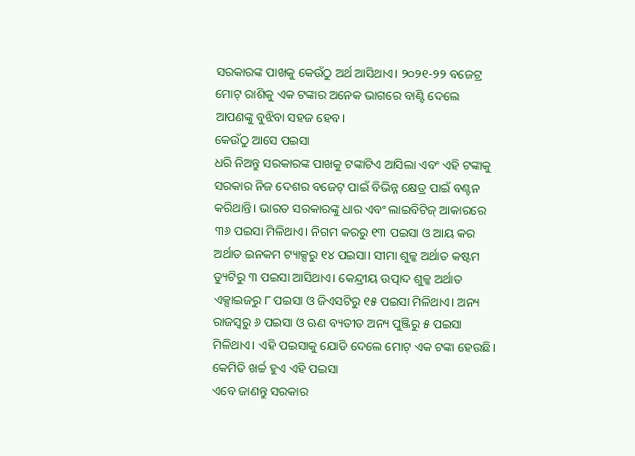ସରକାରଙ୍କ ପାଖକୁ କେଉଁଠୁ ଅର୍ଥ ଆସିଥାଏ। ୨୦୨୧-୨୨ ବଜେଟ୍ର ମୋଟ୍ ରାଶିକୁ ଏକ ଟଙ୍କାର ଅନେକ ଭାଗରେ ବାଣ୍ଟି ଦେଲେ ଆପଣଙ୍କୁ ବୁଝିବା ସହଜ ହେବ।
କେଉଁଠୁ ଆସେ ପଇସା
ଧରି ନିଅନ୍ତୁ ସରକାରଙ୍କ ପାଖକୁ ଟଙ୍କାଟିଏ ଆସିଲା ଏବଂ ଏହି ଟଙ୍କାକୁ ସରକାର ନିଜ ଦେଶର ବଜେଟ୍ ପାଇଁ ବିଭିନ୍ନ କ୍ଷେତ୍ର ପାଇଁ ବଣ୍ଟନ କରିଥାନ୍ତି। ଭାରତ ସରକାରଙ୍କୁ ଧାର ଏବଂ ଲାଇବିଟିଜ୍ ଆକାରରେ ୩୬ ପଇସା ମିଳିଥାଏ। ନିଗମ କରରୁ ୧୩ ପଇସା ଓ ଆୟ କର ଅର୍ଥାତ ଇନକମ ଟ୍ୟାକ୍ସରୁ ୧୪ ପଇସା। ସୀମା ଶୁଳ୍କ ଅର୍ଥାତ କଷ୍ଟମ ଡ୍ୟୁଟିରୁ ୩ ପଇସା ଆସିଥାଏ। କେନ୍ଦ୍ରୀୟ ଉତ୍ପାଦ ଶୁଳ୍କ ଅର୍ଥାତ ଏକ୍ସାଇଜରୁ ୮ ପଇସା ଓ ଜିଏସଟିରୁ ୧୫ ପଇସା ମିଳିଥାଏ। ଅନ୍ୟ ରାଜସ୍ଵରୁ ୬ ପଇସା ଓ ଋଣ ବ୍ୟତୀତ ଅନ୍ୟ ପୁଞ୍ଜିରୁ ୫ ପଇସା ମିଳିଥାଏ। ଏହି ପଇସାକୁ ଯୋଡି ଦେଲେ ମୋଟ୍ ଏକ ଟଙ୍କା ହେଉଛି।
କେମିତି ଖର୍ଚ୍ଚ ହୁଏ ଏହି ପଇସା
ଏବେ ଜାଣନ୍ତୁ ସରକାର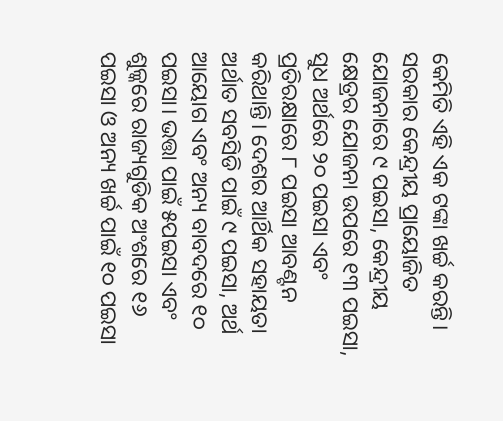କେମିତି ଏହି ଏକ ଟଙ୍କା ଖର୍ଚ୍ଚ କରନ୍ତି। ସରକାର କେନ୍ଦ୍ରୀୟ ପ୍ରାୟୋଜିତ ଯୋଜନାରେ ୯ ପଇସା, କେନ୍ଦ୍ରୀୟ କ୍ଷେତ୍ରର ଯୋଜନା ଉପରେ ୧୩ ପଇସା, ସୁଧ ଅର୍ଥରେ ୨୦ ପଇସା ଏବଂ ପ୍ରତିରକ୍ଷାରେ ୮ ପଇସା ଆବଣ୍ଟନ କରିଥାନ୍ତି। ଦେଶର ଆର୍ଥିକ ସହାୟତା ଅର୍ଥାତ ସବସିଡି ପାଇଁ ୯ ପଇସା, ଅର୍ଥ ଆୟୋଗ ଏବଂ ଅନ୍ୟ ବାବଦରେ ୧୦ ପଇସା। ଭତ୍ତା ପାଇଁ ୫ପଇସା ଏବଂ ଶୁଳ୍କରେ ରାଜ୍ୟଗୁଡିକ ଅଂଶରେ ୧୬ ପଇସା ଓ ଅନ୍ୟ ଖର୍ଚ୍ଚ ପାଇଁ ୧୦ ପଇସା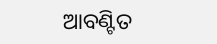ଆବଣ୍ଟିତ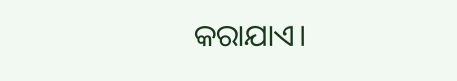କରାଯାଏ।